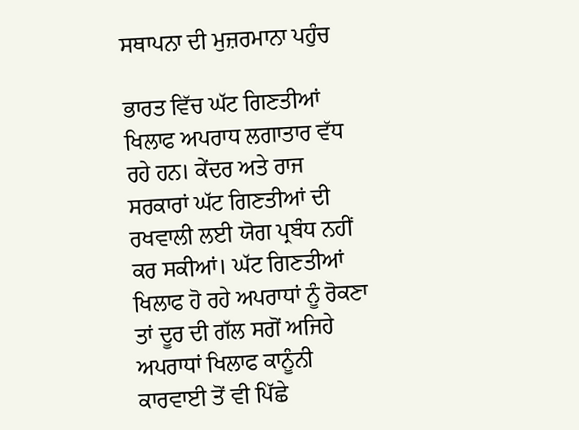ਸਥਾਪਨਾ ਦੀ ਮੁਜ਼ਰਮਾਨਾ ਪਹੁੰਚ

ਭਾਰਤ ਵਿੱਚ ਘੱਟ ਗਿਣਤੀਆਂ ਖਿਲਾਫ ਅਪਰਾਧ ਲਗਾਤਾਰ ਵੱਧ ਰਹੇ ਹਨ। ਕੇਂਦਰ ਅਤੇ ਰਾਜ ਸਰਕਾਰਾਂ ਘੱਟ ਗਿਣਤੀਆਂ ਦੀ ਰਖਵਾਲੀ ਲਈ ਯੋਗ ਪ੍ਰਬੰਧ ਨਹੀਂ ਕਰ ਸਕੀਆਂ। ਘੱਟ ਗਿਣਤੀਆਂ ਖਿਲਾਫ ਹੋ ਰਹੇ ਅਪਰਾਧਾਂ ਨੂੰ ਰੋਕਣਾ ਤਾਂ ਦੂਰ ਦੀ ਗੱਲ ਸਗੋਂ ਅਜਿਹੇ ਅਪਰਾਧਾਂ ਖਿਲਾਫ ਕਾਨੂੰਨੀ ਕਾਰਵਾਈ ਤੋਂ ਵੀ ਪਿੱਛੇ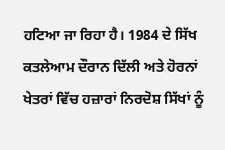ਹਟਿਆ ਜਾ ਰਿਹਾ ਹੈ। 1984 ਦੇ ਸਿੱਖ ਕਤਲੇਆਮ ਦੌਰਾਨ ਦਿੱਲੀ ਅਤੇ ਹੋਰਨਾਂ ਖੇਤਰਾਂ ਵਿੱਚ ਹਜ਼ਾਰਾਂ ਨਿਰਦੋਸ਼ ਸਿੱਖਾਂ ਨੂੰ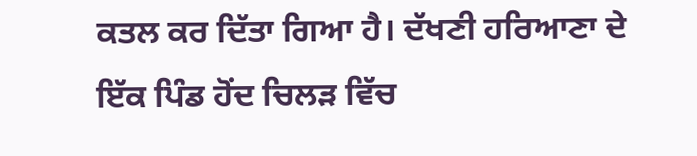ਕਤਲ ਕਰ ਦਿੱਤਾ ਗਿਆ ਹੈ। ਦੱਖਣੀ ਹਰਿਆਣਾ ਦੇ ਇੱਕ ਪਿੰਡ ਹੋਂਦ ਚਿਲੜ ਵਿੱਚ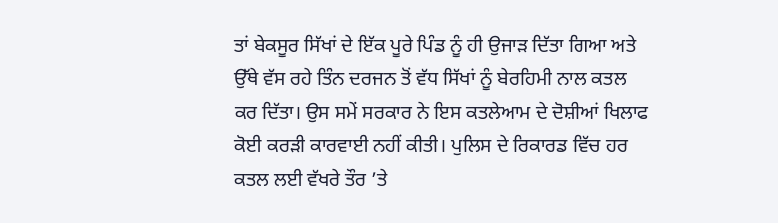ਤਾਂ ਬੇਕਸੂਰ ਸਿੱਖਾਂ ਦੇ ਇੱਕ ਪੂਰੇ ਪਿੰਡ ਨੂੰ ਹੀ ਉਜਾੜ ਦਿੱਤਾ ਗਿਆ ਅਤੇ ਉੱਥੇ ਵੱਸ ਰਹੇ ਤਿੰਨ ਦਰਜਨ ਤੋਂ ਵੱਧ ਸਿੱਖਾਂ ਨੂੰ ਬੇਰਹਿਮੀ ਨਾਲ ਕਤਲ ਕਰ ਦਿੱਤਾ। ਉਸ ਸਮੇਂ ਸਰਕਾਰ ਨੇ ਇਸ ਕਤਲੇਆਮ ਦੇ ਦੋਸ਼ੀਆਂ ਖਿਲਾਫ ਕੋਈ ਕਰੜੀ ਕਾਰਵਾਈ ਨਹੀਂ ਕੀਤੀ। ਪੁਲਿਸ ਦੇ ਰਿਕਾਰਡ ਵਿੱਚ ਹਰ ਕਤਲ ਲਈ ਵੱਖਰੇ ਤੌਰ ’ਤੇ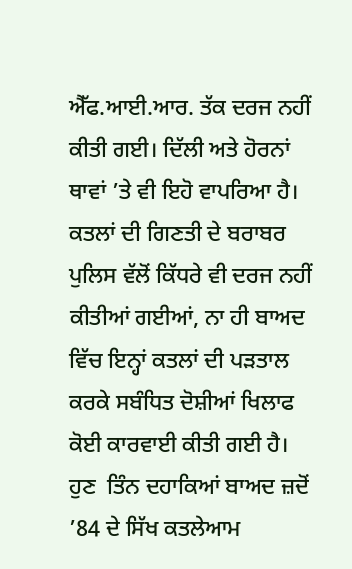ਐੱਫ.ਆਈ.ਆਰ. ਤੱਕ ਦਰਜ ਨਹੀਂ ਕੀਤੀ ਗਈ। ਦਿੱਲੀ ਅਤੇ ਹੋਰਨਾਂ ਥਾਵਾਂ ’ਤੇ ਵੀ ਇਹੋ ਵਾਪਰਿਆ ਹੈ। ਕਤਲਾਂ ਦੀ ਗਿਣਤੀ ਦੇ ਬਰਾਬਰ ਪੁਲਿਸ ਵੱਲੋਂ ਕਿੱਧਰੇ ਵੀ ਦਰਜ ਨਹੀਂ ਕੀਤੀਆਂ ਗਈਆਂ, ਨਾ ਹੀ ਬਾਅਦ ਵਿੱਚ ਇਨ੍ਹਾਂ ਕਤਲਾਂ ਦੀ ਪੜਤਾਲ ਕਰਕੇ ਸਬੰਧਿਤ ਦੋਸ਼ੀਆਂ ਖਿਲਾਫ ਕੋਈ ਕਾਰਵਾਈ ਕੀਤੀ ਗਈ ਹੈ। ਹੁਣ  ਤਿੰਨ ਦਹਾਕਿਆਂ ਬਾਅਦ ਜ਼ਦੋਂ ’84 ਦੇ ਸਿੱਖ ਕਤਲੇਆਮ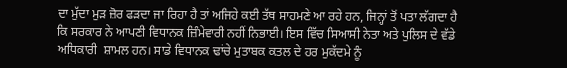ਦਾ ਮੁੱਦਾ ਮੁੜ ਜ਼ੋਰ ਫੜਦਾ ਜਾ ਰਿਹਾ ਹੈ ਤਾਂ ਅਜਿਹੇ ਕਈ ਤੱਥ ਸਾਹਮਣੇ ਆ ਰਹੇ ਹਨ, ਜਿਨ੍ਹਾਂ ਤੋਂ ਪਤਾ ਲੱਗਦਾ ਹੈ ਕਿ ਸਰਕਾਰ ਨੇ ਆਪਣੀ ਵਿਧਾਨਕ ਜ਼ਿੰਮੇਵਾਰੀ ਨਹੀਂ ਨਿਭਾਈ। ਇਸ ਵਿੱਚ ਸਿਆਸੀ ਨੇਤਾ ਅਤੇ ਪੁਲਿਸ ਦੇ ਵੱਡੇ ਅਧਿਕਾਰੀ  ਸ਼ਾਮਲ ਹਨ। ਸਾਡੇ ਵਿਧਾਨਕ ਢਾਂਚੇ ਮੁਤਾਬਕ ਕਤਲ ਦੇ ਹਰ ਮੁਕੱਦਮੇ ਨੂੰ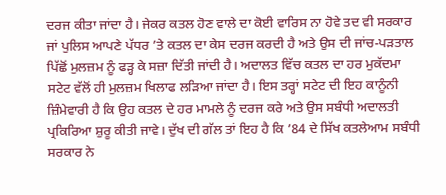ਦਰਜ ਕੀਤਾ ਜਾਂਦਾ ਹੈ। ਜੇਕਰ ਕਤਲ ਹੋਣ ਵਾਲੇ ਦਾ ਕੋਈ ਵਾਰਿਸ ਨਾ ਹੋਵੇ ਤਦ ਵੀ ਸਰਕਾਰ ਜਾਂ ਪੁਲਿਸ ਆਪਣੇ ਪੱਧਰ ’ਤੇ ਕਤਲ ਦਾ ਕੇਸ ਦਰਜ ਕਰਦੀ ਹੈ ਅਤੇ ਉਸ ਦੀ ਜਾਂਚ-ਪੜਤਾਲ ਪਿੱਛੋਂ ਮੁਲਜ਼ਮ ਨੂੰ ਫੜ੍ਹ ਕੇ ਸਜ਼ਾ ਦਿੱਤੀ ਜਾਂਦੀ ਹੈ। ਅਦਾਲਤ ਵਿੱਚ ਕਤਲ ਦਾ ਹਰ ਮੁਕੱਦਮਾ ਸਟੇਟ ਵੱਲੋਂ ਹੀ ਮੁਲਜ਼ਮ ਖਿਲਾਫ ਲੜਿਆ ਜਾਂਦਾ ਹੈ। ਇਸ ਤਰ੍ਹਾਂ ਸਟੇਟ ਦੀ ਇਹ ਕਾਨੂੰਨੀ ਜ਼ਿੰਮੇਵਾਰੀ ਹੈ ਕਿ ਉਹ ਕਤਲ ਦੇ ਹਰ ਮਾਮਲੇ ਨੂੰ ਦਰਜ ਕਰੇ ਅਤੇ ਉਸ ਸਬੰਧੀ ਅਦਾਲਤੀ ਪ੍ਰਕਿਰਿਆ ਸ਼ੁਰੂ ਕੀਤੀ ਜਾਵੇ। ਦੁੱਖ ਦੀ ਗੱਲ ਤਾਂ ਇਹ ਹੈ ਕਿ ’84 ਦੇ ਸਿੱਖ ਕਤਲੇਆਮ ਸਬੰਧੀ ਸਰਕਾਰ ਨੇ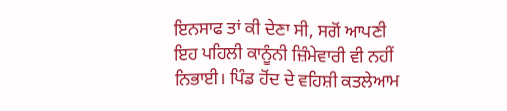ਇਨਸਾਫ ਤਾਂ ਕੀ ਦੇਣਾ ਸੀ, ਸਗੋਂ ਆਪਣੀ ਇਹ ਪਹਿਲੀ ਕਾਨੂੰਨੀ ਜ਼ਿੰਮੇਵਾਰੀ ਵੀ ਨਹੀਂ ਨਿਭਾਈ। ਪਿੰਡ ਹੋਂਦ ਦੇ ਵਹਿਸ਼ੀ ਕਤਲੇਆਮ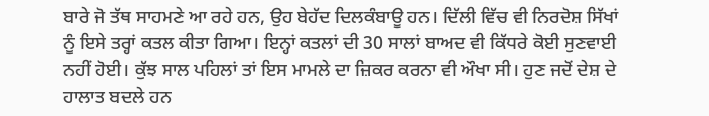ਬਾਰੇ ਜੋ ਤੱਥ ਸਾਹਮਣੇ ਆ ਰਹੇ ਹਨ, ਉਹ ਬੇਹੱਦ ਦਿਲਕੰਬਾਊ ਹਨ। ਦਿੱਲੀ ਵਿੱਚ ਵੀ ਨਿਰਦੋਸ਼ ਸਿੱਖਾਂ ਨੂੰ ਇਸੇ ਤਰ੍ਹਾਂ ਕਤਲ ਕੀਤਾ ਗਿਆ। ਇਨ੍ਹਾਂ ਕਤਲਾਂ ਦੀ 30 ਸਾਲਾਂ ਬਾਅਦ ਵੀ ਕਿੱਧਰੇ ਕੋਈ ਸੁਣਵਾਈ ਨਹੀਂ ਹੋਈ। ਕੁੱਝ ਸਾਲ ਪਹਿਲਾਂ ਤਾਂ ਇਸ ਮਾਮਲੇ ਦਾ ਜ਼ਿਕਰ ਕਰਨਾ ਵੀ ਔਖਾ ਸੀ। ਹੁਣ ਜਦੋਂ ਦੇਸ਼ ਦੇ ਹਾਲਾਤ ਬਦਲੇ ਹਨ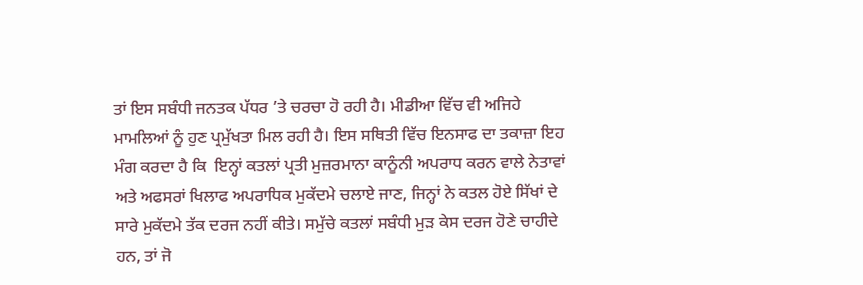ਤਾਂ ਇਸ ਸਬੰਧੀ ਜਨਤਕ ਪੱਧਰ ’ਤੇ ਚਰਚਾ ਹੋ ਰਹੀ ਹੈ। ਮੀਡੀਆ ਵਿੱਚ ਵੀ ਅਜਿਹੇ ਮਾਮਲਿਆਂ ਨੂੰ ਹੁਣ ਪ੍ਰਮੁੱਖਤਾ ਮਿਲ ਰਹੀ ਹੈ। ਇਸ ਸਥਿਤੀ ਵਿੱਚ ਇਨਸਾਫ ਦਾ ਤਕਾਜ਼ਾ ਇਹ ਮੰਗ ਕਰਦਾ ਹੈ ਕਿ  ਇਨ੍ਹਾਂ ਕਤਲਾਂ ਪ੍ਰਤੀ ਮੁਜ਼ਰਮਾਨਾ ਕਾਨੂੰਨੀ ਅਪਰਾਧ ਕਰਨ ਵਾਲੇ ਨੇਤਾਵਾਂ ਅਤੇ ਅਫਸਰਾਂ ਖਿਲਾਫ ਅਪਰਾਧਿਕ ਮੁਕੱਦਮੇ ਚਲਾਏ ਜਾਣ, ਜਿਨ੍ਹਾਂ ਨੇ ਕਤਲ ਹੋਏ ਸਿੱਖਾਂ ਦੇ ਸਾਰੇ ਮੁਕੱਦਮੇ ਤੱਕ ਦਰਜ ਨਹੀਂ ਕੀਤੇ। ਸਮੁੱਚੇ ਕਤਲਾਂ ਸਬੰਧੀ ਮੁੜ ਕੇਸ ਦਰਜ ਹੋਣੇ ਚਾਹੀਦੇ ਹਨ, ਤਾਂ ਜੋ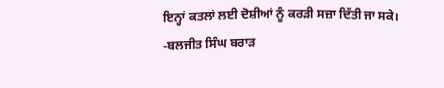ਇਨ੍ਹਾਂ ਕਤਲਾਂ ਲਈ ਦੋਸ਼ੀਆਂ ਨੂੰ ਕਰੜੀ ਸਜ਼ਾ ਦਿੱਤੀ ਜਾ ਸਕੇ।
-ਬਲਜੀਤ ਸਿੰਘ ਬਰਾੜ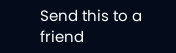Send this to a friend